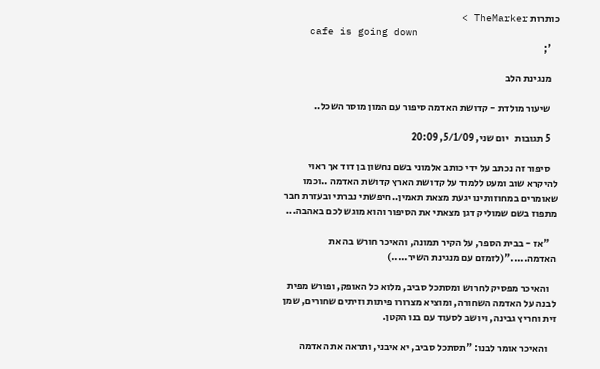כותרות TheMarker >
    cafe is going down
    ';

    מנגינת הלב

    שיעור מולדת - קדושת האדמה סיפור עם המון מוסר השכל..

    5 תגובות   יום שני, 5/1/09, 20:09

    סיפור זה נכתב על ידי כותב אלמוני בשם נחשון בן דוד אך ראוי להיקרא שוב ומעט ללמוד על קדושת הארץ קדושת האדמה ..וכמו שאומרים במחוזותינו יגעת מצאת תאמין..חיפשתי נברתי ובעזרת חבר מתפוז בשם שמוליק דגן מצאתי את הסיפור והוא מוגש לכם באהבה...

    "אז - בבית הספר, על הקיר תמונה, והאיכר חורש בה את האדמה....."(לזמזם עם מנגינת השיר.....)

    והאיכר מפסיק לחרוש ומסתכל סביב, מלוא כל האופק, ופורש מפית לבנה על האדמה השחורה, ומוציא מצרורו פיתות וזיתים שחורים, שמן זית וחריץ גבינה, ויושב לסעוד עם בנו הקטן.

    והאיכר אומר לבנו: "תסתכל סביב, יא איבני, ותראה את האדמה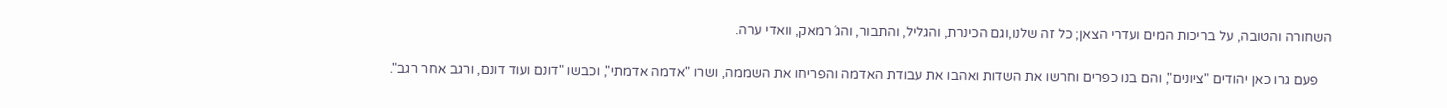השחורה והטובה, על בריכות המים ועדרי הצאן; כל זה שלנו,וגם הכינרת, והגליל, והתבור, והג´רמאק, וואדי ערה.

    פעם גרו כאן יהודים "ציונים", והם בנו כפרים וחרשו את השדות ואהבו את עבודת האדמה והפריחו את השממה, ושרו "אדמה אדמתי", וכבשו "דונם ועוד דונם, ורגב אחר רגב".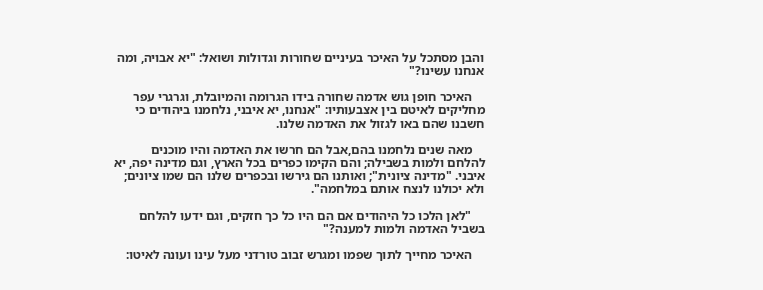והבן מסתכל על האיכר בעיניים שחורות וגדולות ושואל: "יא אבויה, ומה אנחנו עשינו?"

    האיכר חופן גוש אדמה שחורה בידו הגרומה והמיובלת, וגרגרי עפר מחליקים לאיטם בין אצבעותיו: "אנחנו, יא איבני, נלחמנו ביהודים כי חשבנו שהם באו לגזול את האדמה שלנו.

    מאה שנים נלחמנו בהם,אבל הם חרשו את האדמה והיו מוכנים להלחם ולמות בשבילה; והם הקימו כפרים בכל הארץ, וגם מדינה יפה, יא איבני. "מדינה ציונית"; ואותנו הם גירשו ובכפרים שלנו הם שמו ציונים; ולא יכולנו לנצח אותם במלחמה".

    "לאן הלכו כל היהודים אם הם היו כל כך חזקים, וגם ידעו להלחם בשביל האדמה ולמות למענה?"

    האיכר מחייך לתוך שפמו ומגרש זבוב טורדני מעל עינו ועונה לאיטו: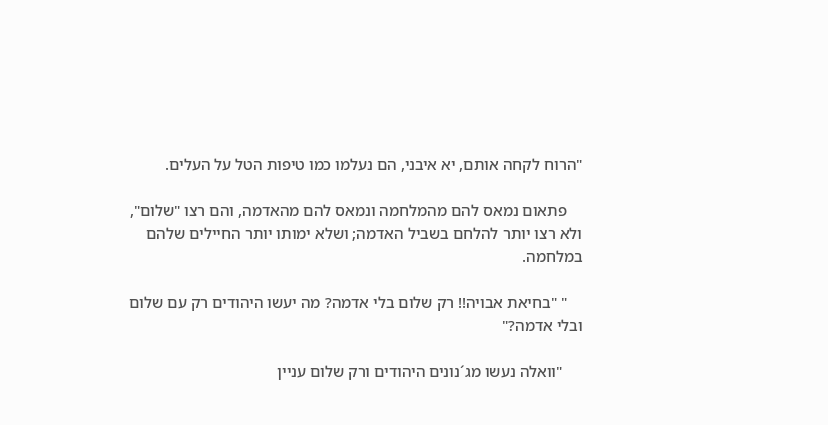"הרוח לקחה אותם, יא איבני, הם נעלמו כמו טיפות הטל על העלים.

    פתאום נמאס להם מהמלחמה ונמאס להם מהאדמה, והם רצו "שלום", ולא רצו יותר להלחם בשביל האדמה; ושלא ימותו יותר החיילים שלהם במלחמה.

    " "בחיאת אבויה!! רק שלום בלי אדמה? מה יעשו היהודים רק עם שלום ובלי אדמה?"

     "וואלה נעשו מג´נונים היהודים ורק שלום עניין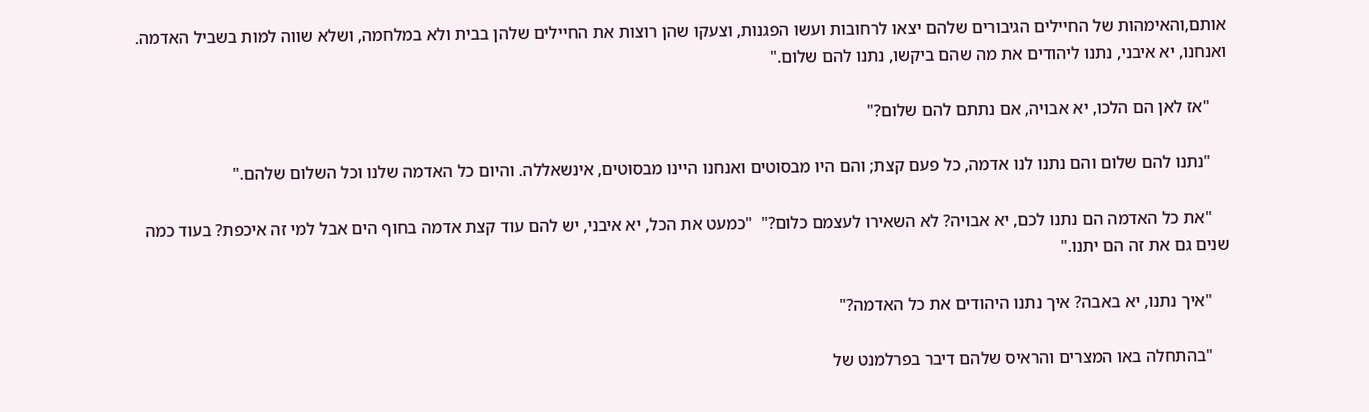אותם,והאימהות של החיילים הגיבורים שלהם יצאו לרחובות ועשו הפגנות, וצעקו שהן רוצות את החיילים שלהן בבית ולא במלחמה, ושלא שווה למות בשביל האדמה. ואנחנו, יא איבני, נתנו ליהודים את מה שהם ביקשו, נתנו להם שלום."

    "אז לאן הם הלכו, יא אבויה, אם נתתם להם שלום?"

    "נתנו להם שלום והם נתנו לנו אדמה, כל פעם קצת; והם היו מבסוטים ואנחנו היינו מבסוטים, אינשאללה. והיום כל האדמה שלנו וכל השלום שלהם."

    "את כל האדמה הם נתנו לכם, יא אבויה? לא השאירו לעצמם כלום?"  "כמעט את הכל, יא איבני, יש להם עוד קצת אדמה בחוף הים אבל למי זה איכפת? בעוד כמה שנים גם את זה הם יתנו."

    "איך נתנו, יא באבה? איך נתנו היהודים את כל האדמה?"

    "בהתחלה באו המצרים והראיס שלהם דיבר בפרלמנט של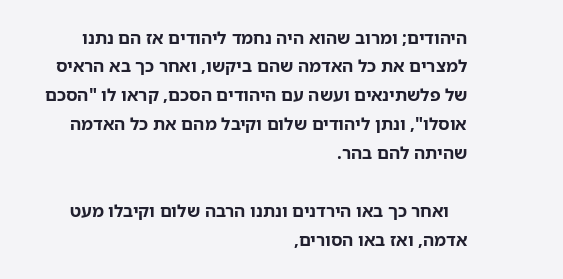היהודים; ומרוב שהוא היה נחמד ליהודים אז הם נתנו למצרים את כל האדמה שהם ביקשו, ואחר כך בא הראיס של פלשתינאים ועשה עם היהודים הסכם, קראו לו "הסכם אוסלו", ונתן ליהודים שלום וקיבל מהם את כל האדמה שהיתה להם בהר.

    ואחר כך באו הירדנים ונתנו הרבה שלום וקיבלו מעט אדמה, ואז באו הסורים,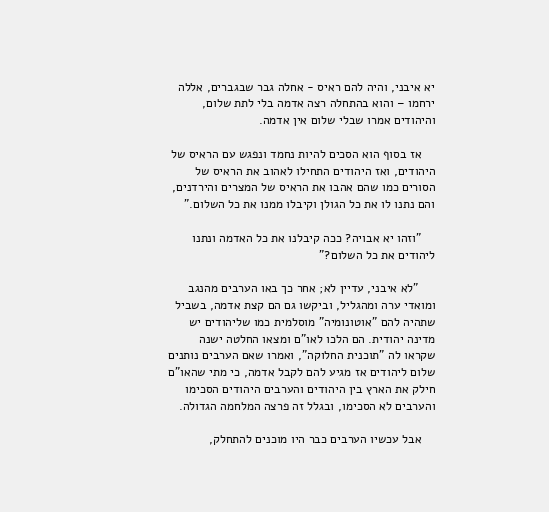יא איבני, והיה להם ראיס - אחלה גבר שבגברים, אללה ירחמו – והוא בהתחלה רצה אדמה בלי לתת שלום, והיהודים אמרו שבלי שלום אין אדמה.

    אז בסוף הוא הסכים להיות נחמד ונפגש עם הראיס של היהודים, ואז היהודים התחילו לאהוב את הראיס של הסורים כמו שהם אהבו את הראיס של המצרים והירדנים, והם נתנו לו את כל הגולן וקיבלו ממנו את כל השלום."

    "וזהו יא אבויה? ככה קיבלנו את כל האדמה ונתנו ליהודים את כל השלום?"

     "לא איבני, עדיין לא; אחר כך באו הערבים מהנגב ומואדי ערה ומהגליל, וביקשו גם הם קצת אדמה, בשביל שתהיה להם "אוטונומיה" מוסלמית כמו שליהודים יש מדינה יהודית. הם הלכו לאו"ם ומצאו החלטה ישנה שקראו לה "תוכנית החלוקה", ואמרו שאם הערבים נותנים שלום ליהודים אז מגיע להם לקבל אדמה, כי מתי שהאו"ם חילק את הארץ בין היהודים והערבים היהודים הסכימו והערבים לא הסכימו, ובגלל זה פרצה המלחמה הגדולה.

    אבל עכשיו הערבים כבר היו מוכנים להתחלק,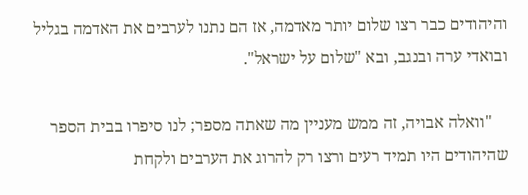והיהודים כבר רצו שלום יותר מאדמה, אז הם נתנו לערבים את האדמה בגליל ובואדי ערה ובנגב, ובא "שלום על ישראל".

    "וואלה אבויה, זה ממש מעניין מה שאתה מספר; לנו סיפרו בבית הספר שהיהודים היו תמיד רעים ורצו רק להרוג את הערבים ולקחת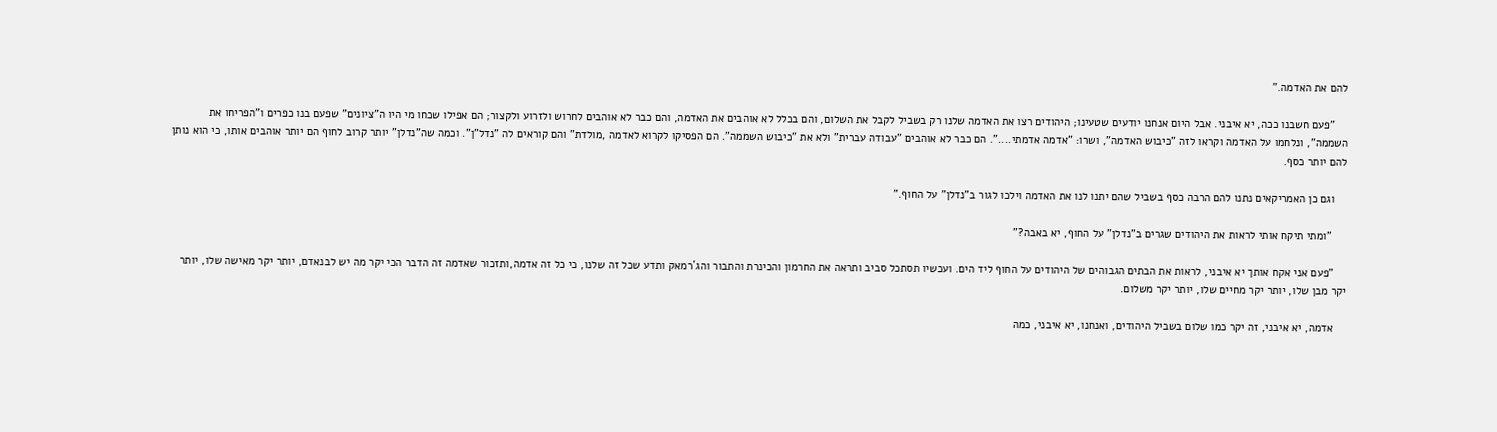להם את האדמה."

    "פעם חשבנו ככה, יא איבני. אבל היום אנחנו יודעים שטעינו; היהודים רצו את האדמה שלנו רק בשביל לקבל את השלום, והם בכלל לא אוהבים את האדמה, והם כבר לא אוהבים לחרוש ולזרוע ולקצור; הם אפילו שכחו מי היו ה"ציונים" שפעם בנו כפרים ו"הפריחו את השממה", ונלחמו על האדמה וקראו לזה "כיבוש האדמה", ושרו: "אדמה אדמתי....". הם כבר לא אוהבים "עבודה עברית" ולא את "כיבוש השממה". הם הפסיקו לקרוא לאדמה ,מולדת" והם קוראים לה "נדל"ן". וכמה שה"נדלן" יותר קרוב לחוף הם יותר אוהבים אותו, כי הוא נותן להם יותר כסף.

    וגם כן האמריקאים נתנו להם הרבה כסף בשביל שהם יתנו לנו את האדמה וילכו לגור ב"נדלן" על החוף."

     "ומתי תיקח אותי לראות את היהודים שגרים ב"נדלן" על החוף, יא באבה?"

    "פעם אני אקח אותך יא איבני, לראות את הבתים הגבוהים של היהודים על החוף ליד הים. ועכשיו תסתכל סביב ותראה את החרמון והכינרת והתבור והג´רמאק ותדע שכל זה שלנו, כי כל זה אדמה,ותזכור שאדמה זה הדבר הכי יקר מה יש לבנאדם, יותר יקר מאישה שלו, יותר יקר מבן שלו, יותר יקר מחיים שלו, יותר יקר משלום.

    אדמה, יא איבני, זה יקר כמו שלום בשביל היהודים, ואנחנו, יא איבני, כמה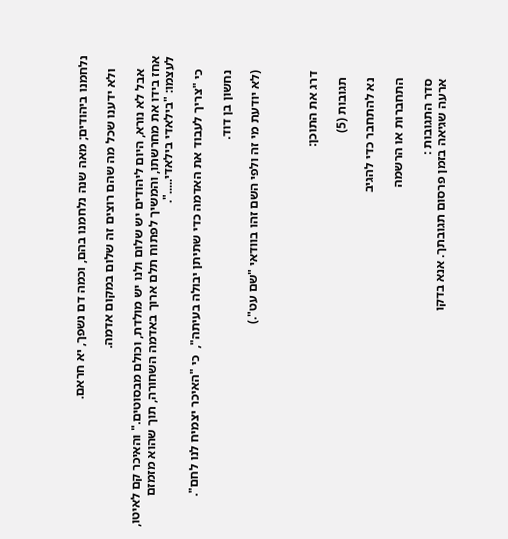נלחמנו ביהודים; מאה שנה נלחמנו בהם, וכמה דם נשפך, יא חראם.

    ולא ידענו שכל מה שהם רוצים זה שלום במקום אדמה.

    אבל לא נורא, היום ליהודים יש שלום ולנו יש מולדת, וכולם מבסוטים." והאיכר קם לאיטו, אחז בידו את מחרשתו, והמשיך לפתוח תלם ארוך באדמה השחורה, תוך שהוא מזמזם לעצמו: "בילאדי בילאדי.....".

    כי "צריך לעבוד את האדמה כדי שתיתן יבולה בעיתה",  כי "האיכר יצמיח לנו לחם".

    נחשון בן דוד.

    (לא יודעת מי זה ולפי השם זהו בוודאי "שם עט".)



    דרג את התוכן:

      תגובות (5)

      נא להתחבר כדי להגיב

      התחברות או הרשמה

      סדר התגובות :
      ארעה שגיאה בזמן פרסום תגובתך. אנא בדקו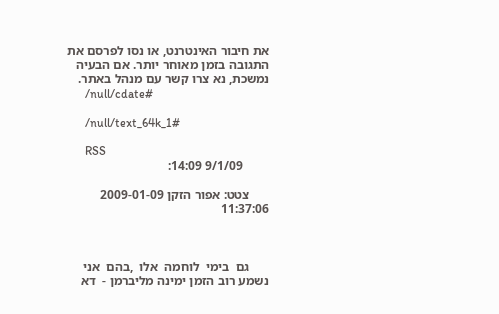את חיבור האינטרנט, או נסו לפרסם את התגובה בזמן מאוחר יותר. אם הבעיה נמשכת, נא צרו קשר עם מנהל באתר.
      /null/cdate#

      /null/text_64k_1#

      RSS
        9/1/09 14:09:

      צטט: אפור הזקן 2009-01-09 11:37:06



      גם  בימי  לוחמה  אלו  ,בהם  אני  נשמע רוב הזמן ימינה מליברמן -  דא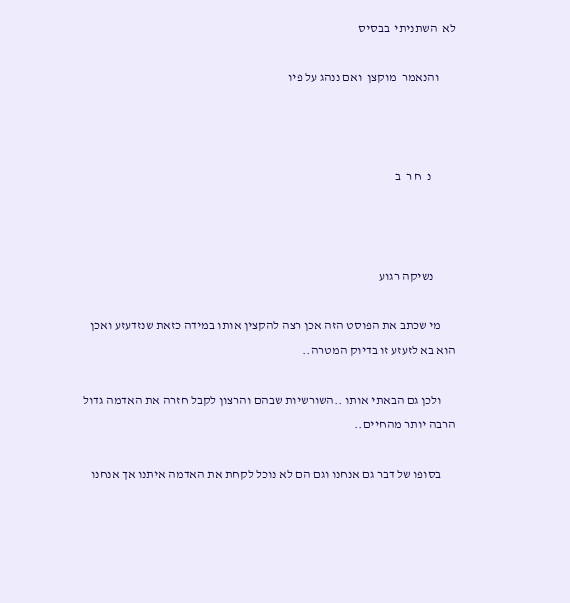לא  השתניתי  בבסיס

       והנאמר  מוקצן  ואם ננהג על פיו



          נ  ח ר  ב



         נשיקה רגוע

      מי שכתב את הפוסט הזה אכן רצה להקצין אותו במידה כזאת שנזדעזע ואכן הוא בא לזעזע זו בדיוק המטרה..

      ולכן גם הבאתי אותו ..השורשיות שבהם והרצון לקבל חזרה את האדמה גדול הרבה יותר מהחיים..

      בסופו של דבר גם אנחנו וגם הם לא נוכל לקחת את האדמה איתנו אך אנחנו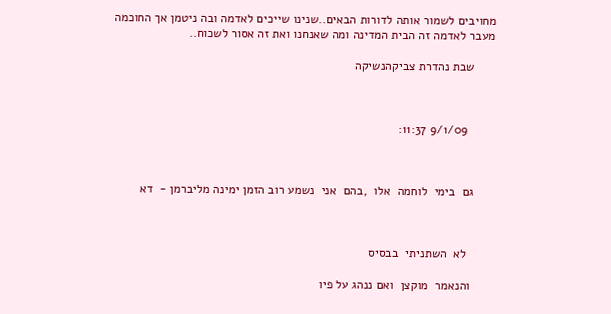מחויבים לשמור אותה לדורות הבאים..שנינו שייכים לאדמה ובה ניטמן אך החוכמה מעבר לאדמה זה הבית המדינה ומה שאנחנו ואת זה אסור לשכוח..

      שבת נהדרת צביקהנשיקה



        9/1/09 11:37:



      גם  בימי  לוחמה  אלו  ,בהם  אני  נשמע רוב הזמן ימינה מליברמן -  דא



        לא  השתניתי  בבסיס

       והנאמר  מוקצן  ואם ננהג על פיו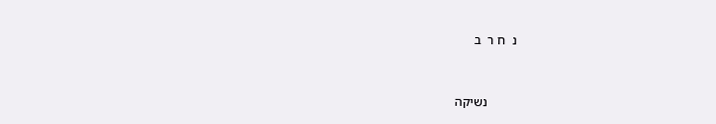נ  ח ר  ב



         נשיקה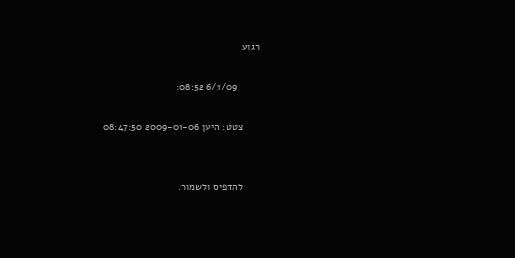רגוע

        6/1/09 08:52:

      צטט: היען 2009-01-06 08:47:50


      להדפיס ולשמור.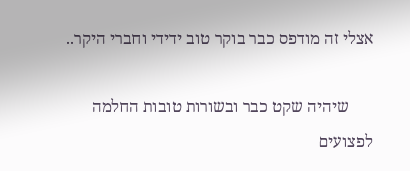אצלי זה מודפס כבר בוקר טוב ידידי וחברי היקר..

      שיהיה שקט כבר ובשורות טובות החלמה לפצועים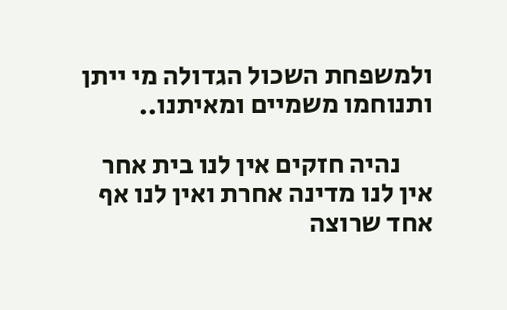ולמשפחת השכול הגדולה מי ייתן ותנוחמו משמיים ומאיתנו..

      נהיה חזקים אין לנו בית אחר אין לנו מדינה אחרת ואין לנו אף אחד שרוצה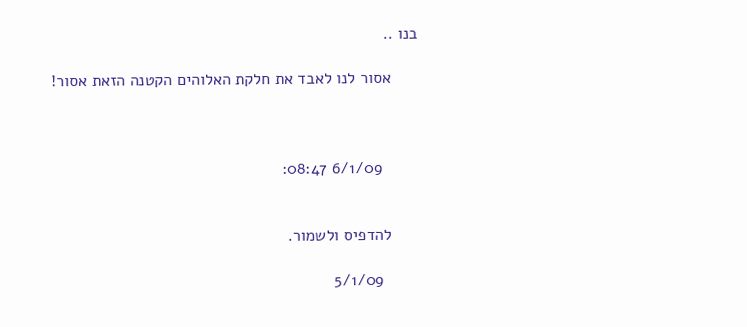בנו ..

      אסור לנו לאבד את חלקת האלוהים הקטנה הזאת אסור!



        6/1/09 08:47:


      להדפיס ולשמור.

        5/1/09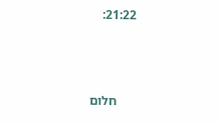21:22:



      חלום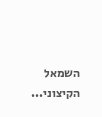השמאל הקיצוני...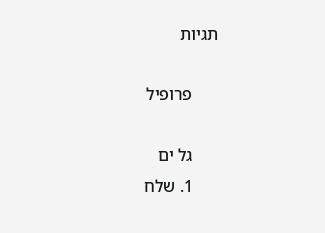תגיות

      פרופיל

      גל ים
      1. שלח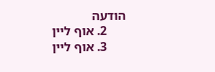הודעה
      2. אוף ליין
      3. אוף ליין